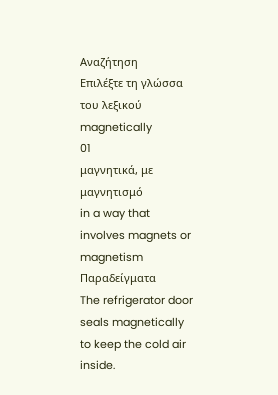Αναζήτηση
Επιλέξτε τη γλώσσα του λεξικού
magnetically
01
μαγνητικά, με μαγνητισμό
in a way that involves magnets or magnetism
Παραδείγματα
The refrigerator door seals magnetically to keep the cold air inside.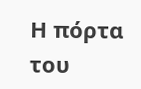Η πόρτα του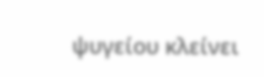ψυγείου κλείνει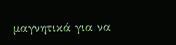μαγνητικά για να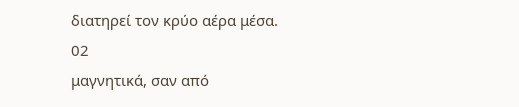διατηρεί τον κρύο αέρα μέσα.
02
μαγνητικά, σαν από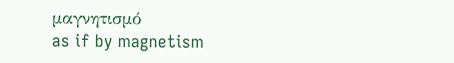μαγνητισμό
as if by magnetism